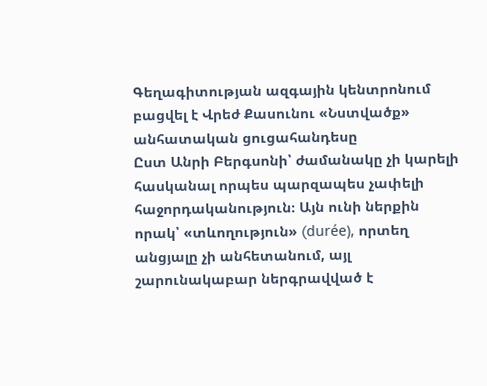Գեղագիտության ազգային կենտրոնում բացվել է Վրեժ Քասունու «Նստվածք» անհատական ցուցահանդեսը
Ըստ Անրի Բերգսոնի՝ ժամանակը չի կարելի հասկանալ որպես պարզապես չափելի հաջորդականություն։ Այն ունի ներքին որակ՝ «տևողություն» (durée), որտեղ անցյալը չի անհետանում, այլ շարունակաբար ներգրավված է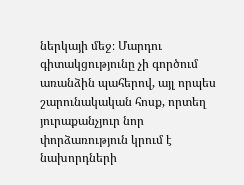ներկայի մեջ։ Մարդու գիտակցությունը չի գործում առանձին պահերով, այլ որպես շարունակական հոսք, որտեղ յուրաքանչյուր նոր փորձառություն կրում է նախորդների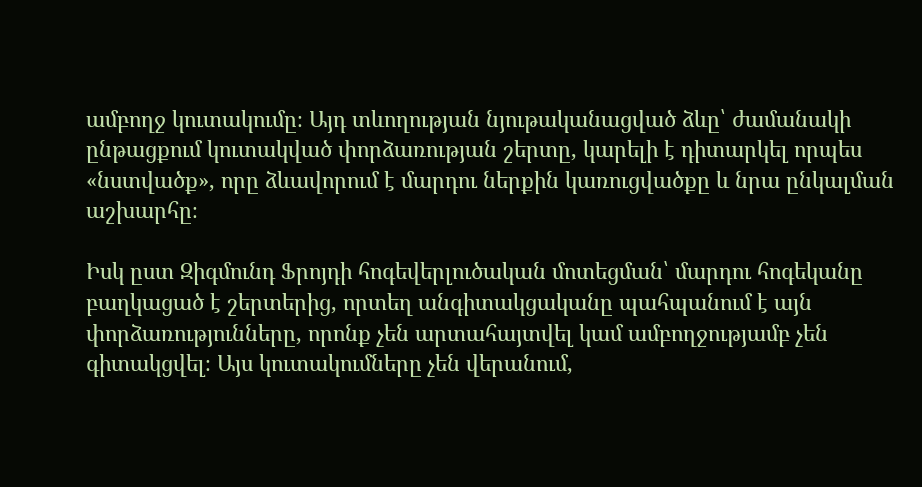ամբողջ կուտակումը։ Այդ տևողության նյութականացված ձևը՝ ժամանակի ընթացքում կուտակված փորձառության շերտը, կարելի է դիտարկել որպես «նստվածք», որը ձևավորում է մարդու ներքին կառուցվածքը և նրա ընկալման աշխարհը։

Իսկ ըստ Զիգմունդ Ֆրոյդի հոգեվերլուծական մոտեցման՝ մարդու հոգեկանը բաղկացած է շերտերից, որտեղ անգիտակցականը պահպանում է այն փորձառությունները, որոնք չեն արտահայտվել կամ ամբողջությամբ չեն գիտակցվել։ Այս կուտակումները չեն վերանում,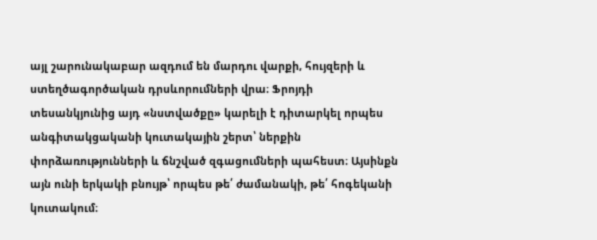այլ շարունակաբար ազդում են մարդու վարքի, հույզերի և ստեղծագործական դրսևորումների վրա։ Ֆրոյդի տեսանկյունից այդ «նստվածքը» կարելի է դիտարկել որպես անգիտակցականի կուտակային շերտ՝ ներքին փորձառությունների և ճնշված զգացումների պահեստ։ Այսինքն այն ունի երկակի բնույթ՝ որպես թե՛ ժամանակի, թե՛ հոգեկանի կուտակում։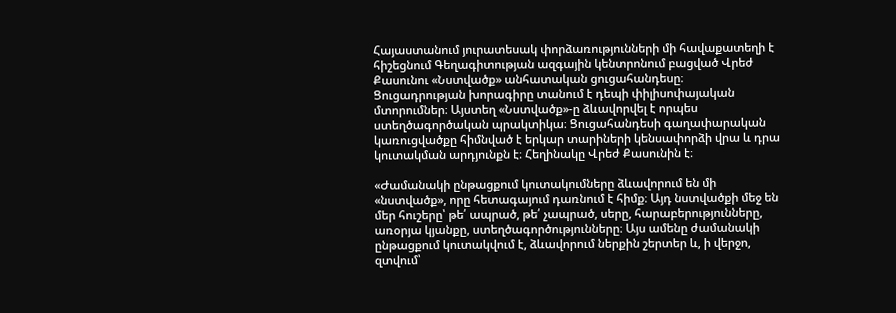Հայաստանում յուրատեսակ փորձառությունների մի հավաքատեղի է հիշեցնում Գեղագիտության ազգային կենտրոնում բացված Վրեժ Քասունու «Նստվածք» անհատական ցուցահանդեսը։
Ցուցադրության խորագիրը տանում է դեպի փիլիսոփայական մտորումներ։ Այստեղ «Նստվածք»-ը ձևավորվել է որպես ստեղծագործական պրակտիկա։ Ցուցահանդեսի գաղափարական կառուցվածքը հիմնված է երկար տարիների կենսափորձի վրա և դրա կուտակման արդյունքն է։ Հեղինակը Վրեժ Քասունին է։

«Ժամանակի ընթացքում կուտակումները ձևավորում են մի «նստվածք», որը հետագայում դառնում է հիմք։ Այդ նստվածքի մեջ են մեր հուշերը՝ թե՛ ապրած, թե՛ չապրած, սերը, հարաբերությունները, առօրյա կյանքը, ստեղծագործությունները։ Այս ամենը ժամանակի ընթացքում կուտակվում է, ձևավորում ներքին շերտեր և, ի վերջո, զտվում՝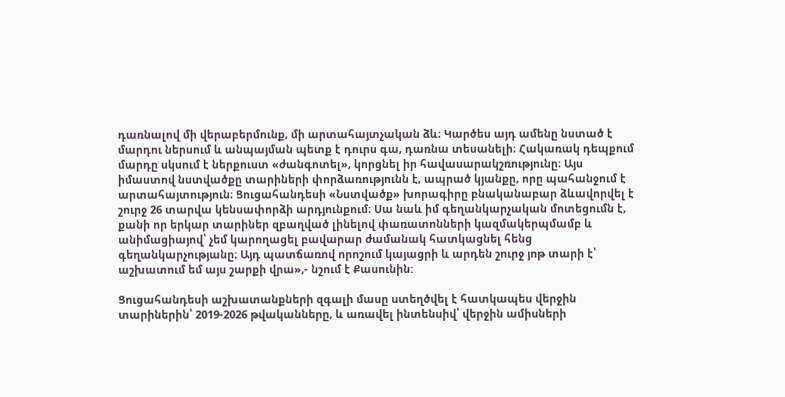դառնալով մի վերաբերմունք, մի արտահայտչական ձև։ Կարծես այդ ամենը նստած է մարդու ներսում և անպայման պետք է դուրս գա, դառնա տեսանելի։ Հակառակ դեպքում մարդը սկսում է ներքուստ «ժանգոտել», կորցնել իր հավասարակշռությունը։ Այս իմաստով նստվածքը տարիների փորձառությունն է, ապրած կյանքը, որը պահանջում է արտահայտություն։ Ցուցահանդեսի «Նստվածք» խորագիրը բնականաբար ձևավորվել է շուրջ 26 տարվա կենսափորձի արդյունքում։ Սա նաև իմ գեղանկարչական մոտեցումն է, քանի որ երկար տարիներ զբաղված լինելով փառատոնների կազմակերպմամբ և անիմացիայով՝ չեմ կարողացել բավարար ժամանակ հատկացնել հենց գեղանկարչությանը։ Այդ պատճառով որոշում կայացրի և արդեն շուրջ յոթ տարի է՝ աշխատում եմ այս շարքի վրա»,- նշում է Քասունին:

Ցուցահանդեսի աշխատանքների զգալի մասը ստեղծվել է հատկապես վերջին տարիներին՝ 2019-2026 թվականները, և առավել ինտենսիվ՝ վերջին ամիսների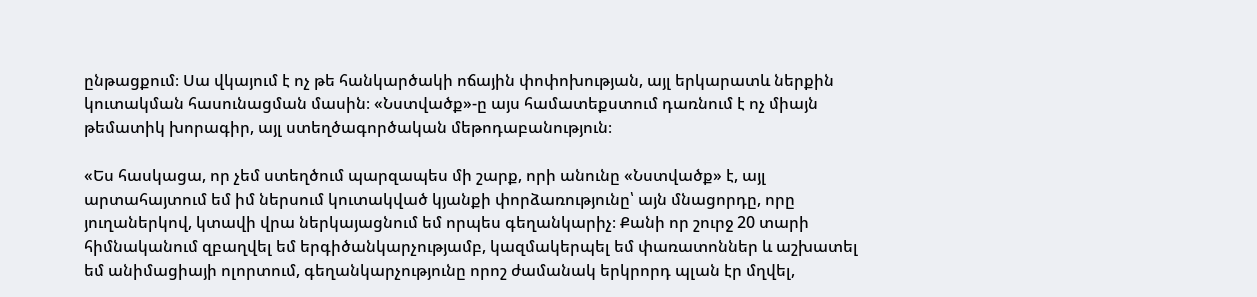ընթացքում։ Սա վկայում է ոչ թե հանկարծակի ոճային փոփոխության, այլ երկարատև ներքին կուտակման հասունացման մասին։ «Նստվածք»-ը այս համատեքստում դառնում է ոչ միայն թեմատիկ խորագիր, այլ ստեղծագործական մեթոդաբանություն։

«Ես հասկացա, որ չեմ ստեղծում պարզապես մի շարք, որի անունը «Նստվածք» է, այլ արտահայտում եմ իմ ներսում կուտակված կյանքի փորձառությունը՝ այն մնացորդը, որը յուղաներկով, կտավի վրա ներկայացնում եմ որպես գեղանկարիչ։ Քանի որ շուրջ 20 տարի հիմնականում զբաղվել եմ երգիծանկարչությամբ, կազմակերպել եմ փառատոններ և աշխատել եմ անիմացիայի ոլորտում, գեղանկարչությունը որոշ ժամանակ երկրորդ պլան էր մղվել,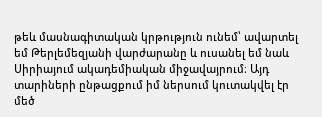թեև մասնագիտական կրթություն ունեմ՝ ավարտել եմ Թերլեմեզյանի վարժարանը և ուսանել եմ նաև Սիրիայում ակադեմիական միջավայրում։ Այդ տարիների ընթացքում իմ ներսում կուտակվել էր մեծ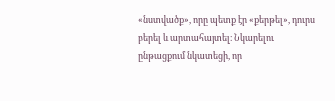«նստվածք», որը պետք էր «քերթել», դուրս բերել և արտահայտել։ Նկարելու ընթացքում նկատեցի, որ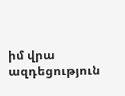իմ վրա ազդեցություն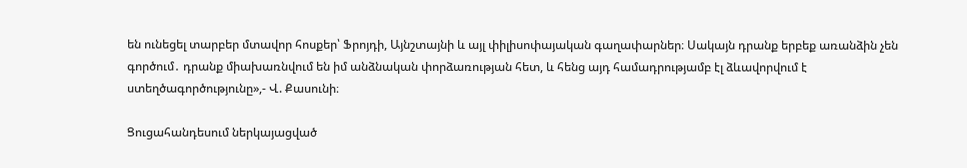են ունեցել տարբեր մտավոր հոսքեր՝ Ֆրոյդի, Այնշտայնի և այլ փիլիսոփայական գաղափարներ։ Սակայն դրանք երբեք առանձին չեն գործում․ դրանք միախառնվում են իմ անձնական փորձառության հետ, և հենց այդ համադրությամբ էլ ձևավորվում է ստեղծագործությունը»,- Վ. Քասունի։

Ցուցահանդեսում ներկայացված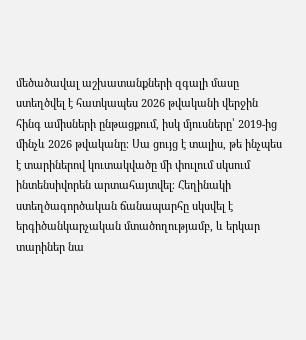մեծածավալ աշխատանքների զգալի մասը ստեղծվել է հատկապես 2026 թվականի վերջին հինգ ամիսների ընթացքում, իսկ մյուսները՝ 2019-ից մինչև 2026 թվականը։ Սա ցույց է տալիս, թե ինչպես է տարիներով կուտակվածը մի փուլում սկսում ինտենսիվորեն արտահայտվել։ Հեղինակի ստեղծագործական ճանապարհը սկսվել է երգիծանկարչական մտածողությամբ, և երկար տարիներ նա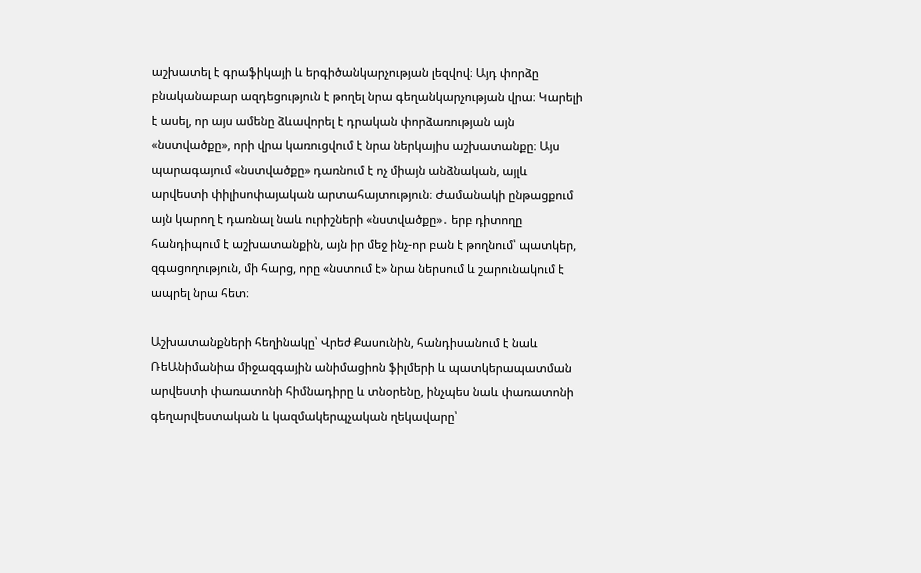աշխատել է գրաֆիկայի և երգիծանկարչության լեզվով։ Այդ փորձը բնականաբար ազդեցություն է թողել նրա գեղանկարչության վրա։ Կարելի է ասել, որ այս ամենը ձևավորել է դրական փորձառության այն «նստվածքը», որի վրա կառուցվում է նրա ներկայիս աշխատանքը։ Այս պարագայում «նստվածքը» դառնում է ոչ միայն անձնական, այլև արվեստի փիլիսոփայական արտահայտություն։ Ժամանակի ընթացքում այն կարող է դառնալ նաև ուրիշների «նստվածքը»․ երբ դիտողը հանդիպում է աշխատանքին, այն իր մեջ ինչ-որ բան է թողնում՝ պատկեր, զգացողություն, մի հարց, որը «նստում է» նրա ներսում և շարունակում է ապրել նրա հետ։

Աշխատանքների հեղինակը՝ Վրեժ Քասունին, հանդիսանում է նաև ՌեԱնիմանիա միջազգային անիմացիոն ֆիլմերի և պատկերապատման արվեստի փառատոնի հիմնադիրը և տնօրենը, ինչպես նաև փառատոնի գեղարվեստական և կազմակերպչական ղեկավարը՝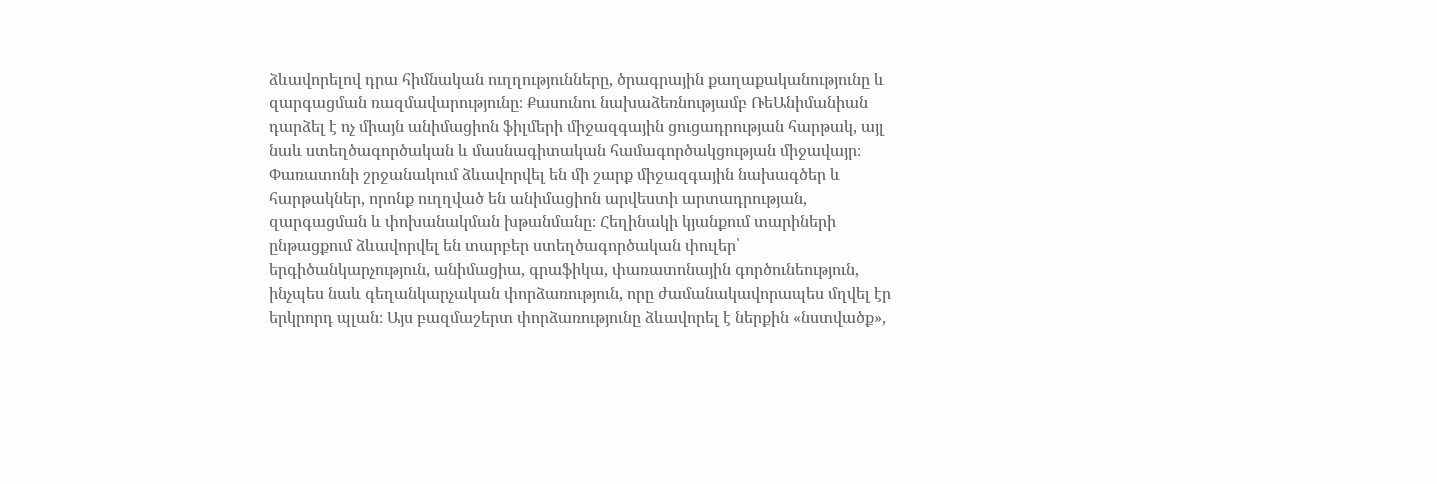ձևավորելով դրա հիմնական ուղղությունները, ծրագրային քաղաքականությունը և զարգացման ռազմավարությունը։ Քասունու նախաձեռնությամբ ՌեԱնիմանիան դարձել է ոչ միայն անիմացիոն ֆիլմերի միջազգային ցուցադրության հարթակ, այլ նաև ստեղծագործական և մասնագիտական համագործակցության միջավայր։ Փառատոնի շրջանակում ձևավորվել են մի շարք միջազգային նախագծեր և հարթակներ, որոնք ուղղված են անիմացիոն արվեստի արտադրության, զարգացման և փոխանակման խթանմանը։ Հեղինակի կյանքում տարիների ընթացքում ձևավորվել են տարբեր ստեղծագործական փուլեր՝ երգիծանկարչություն, անիմացիա, գրաֆիկա, փառատոնային գործունեություն, ինչպես նաև գեղանկարչական փորձառություն, որը ժամանակավորապես մղվել էր երկրորդ պլան։ Այս բազմաշերտ փորձառությունը ձևավորել է ներքին «նստվածք»,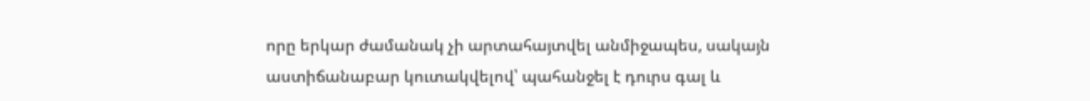որը երկար ժամանակ չի արտահայտվել անմիջապես, սակայն աստիճանաբար կուտակվելով՝ պահանջել է դուրս գալ և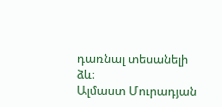դառնալ տեսանելի ձև։
Ալմաստ Մուրադյան